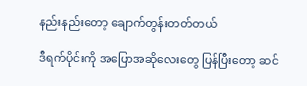နည်းနည်းတော့ ချောက်တွန်းတတ်တယ်

ဒီရက်ပိုင်းကို အပြောအဆိုလေးတွေ ပြန်ပြီးတော့ ဆင်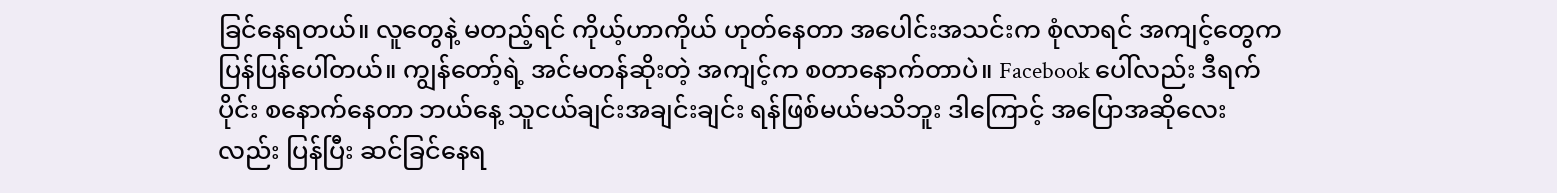ခြင်နေရတယ်။ လူတွေနဲ့ မတည့်ရင် ကိုယ့်ဟာကိုယ် ဟုတ်နေတာ အပေါင်းအသင်းက စုံလာရင် အကျင့်တွေက ပြန်ပြန်ပေါ်တယ်။ ကျွန်တော့်ရဲ့ အင်မတန်ဆိုးတဲ့ အကျင့်က စတာနောက်တာပဲ။ Facebook ပေါ်လည်း ဒီရက်ပိုင်း စနောက်နေတာ ဘယ်နေ့ သူငယ်ချင်းအချင်းချင်း ရန်ဖြစ်မယ်မသိဘူး ဒါကြောင့် အပြောအဆိုလေးလည်း ပြန်ပြီး ဆင်ခြင်နေရ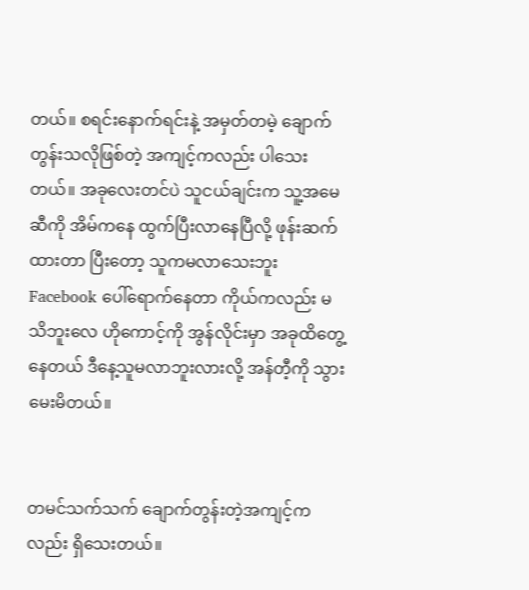တယ်။ စရင်းနောက်ရင်းနဲ့ အမှတ်တမဲ့ ချောက်တွန်းသလိုဖြစ်တဲ့ အကျင့်ကလည်း ပါသေးတယ်။ အခုလေးတင်ပဲ သူငယ်ချင်းက သူ့အမေဆီကို အိမ်ကနေ ထွက်ပြီးလာနေပြီလို့ ဖုန်းဆက်ထားတာ ပြီးတော့ သူကမလာသေးဘူး Facebook ပေါ်ရောက်နေတာ ကိုယ်ကလည်း မသိဘူးလေ ဟိုကောင့်ကို အွန်လိုင်းမှာ အခုထိတွေ့နေတယ် ဒီနေ့သူမလာဘူးလားလို့ အန်တီ့ကို သွားမေးမိတယ်။


တမင်သက်သက် ချောက်တွန်းတဲ့အကျင့်ကလည်း ရှိသေးတယ်။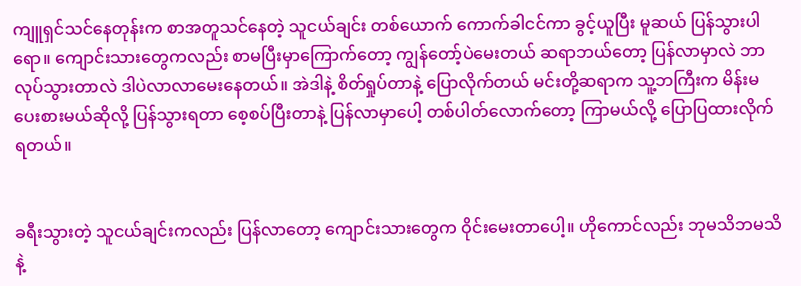ကျူရှင်သင်နေတုန်းက စာအတူသင်နေတဲ့ သူငယ်ချင်း တစ်ယောက် ကောက်ခါငင်ကာ ခွင့်ယူပြီး မူဆယ် ပြန်သွားပါရော။ ကျောင်းသားတွေကလည်း စာမပြီးမှာကြောက်တော့ ကျွန်တော့်ပဲမေးတယ် ဆရာဘယ်တော့ ပြန်လာမှာလဲ ဘာလုပ်သွားတာလဲ ဒါပဲလာလာမေးနေတယ်။ အဲဒါနဲ့ စိတ်ရှုပ်တာနဲ့ ပြောလိုက်တယ် မင်းတို့ဆရာက သူ့ဘကြီးက မိန်းမပေးစားမယ်ဆိုလို့ ပြန်သွားရတာ စေ့စပ်ပြီးတာနဲ့ ပြန်လာမှာပေါ့ တစ်ပါတ်လောက်တော့ ကြာမယ်လို့ ပြောပြထားလိုက်ရတယ်။


ခရီးသွားတဲ့ သူငယ်ချင်းကလည်း ပြန်လာတော့ ကျောင်းသားတွေက ဝိုင်းမေးတာပေါ့။ ဟိုကောင်လည်း ဘုမသိဘမသိနဲ့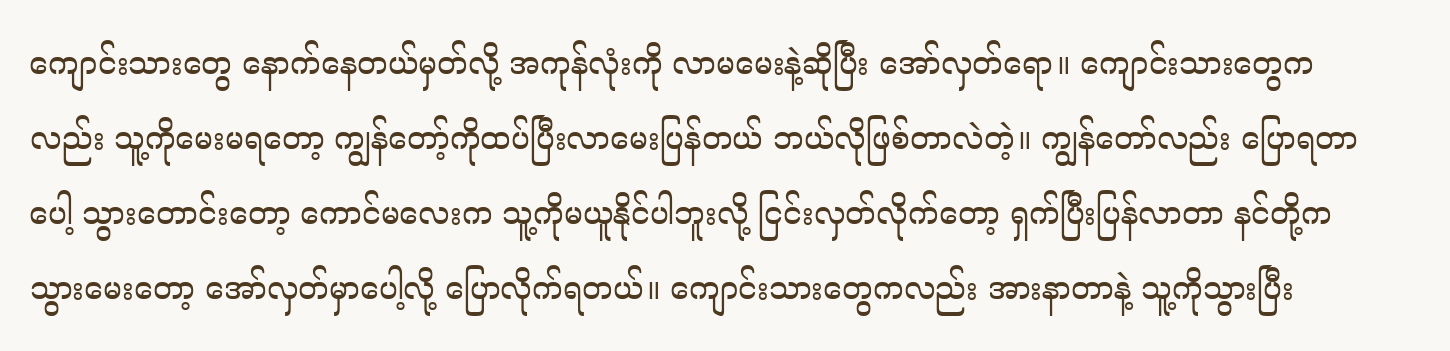ကျောင်းသားတွေ နောက်နေတယ်မှတ်လို့ အကုန်လုံးကို လာမမေးနဲ့ဆိုပြီး အော်လှတ်ရော။ ကျောင်းသားတွေကလည်း သူ့ကိုမေးမရတော့ ကျွန်တော့်ကိုထပ်ပြီးလာမေးပြန်တယ် ဘယ်လိုဖြစ်တာလဲတဲ့။ ကျွန်တော်လည်း ပြောရတာပေါ့ သွားတောင်းတော့ ကောင်မလေးက သူ့ကိုမယူနိုင်ပါဘူးလို့ ငြင်းလှတ်လိုက်တော့ ရှက်ပြီးပြန်လာတာ နင်တို့ကသွားမေးတော့ အော်လှတ်မှာပေါ့လို့ ပြောလိုက်ရတယ်။ ကျောင်းသားတွေကလည်း အားနာတာနဲ့ သူ့ကိုသွားပြီး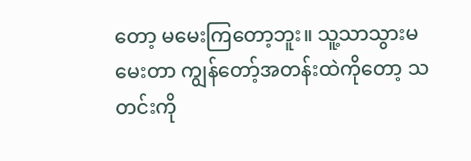တော့ မမေးကြတော့ဘူး။ သူ့သာသွားမမေးတာ ကျွန်တော့်အတန်းထဲကိုတော့ သတင်းကို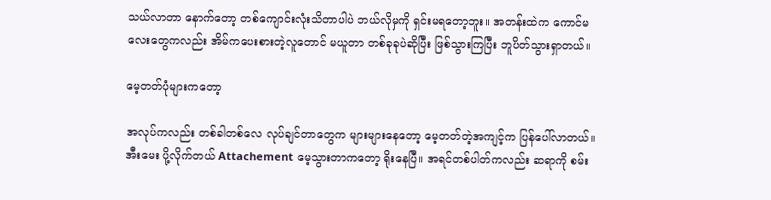သယ်လာတာ နောက်တော့ တစ်ကျောင်းလုံးသိတာပါပဲ ဘယ်လိုမှကို ရှင်းမရတော့ဘူး။ အတန်းထဲက ကောင်မလေးတွေကလည်း အိမ်ကပေးစားတဲ့လူတောင် မယူတာ တစ်ခုခုပဲဆိုပြီး ဖြစ်သွားကြပြီး ဘူပိတ်သွားရှာတယ်။

မေ့တတ်ပုံများကတော့

အလုပ်ကလည်း တစ်ခါတစ်လေ လုပ်ချင်တာတွေက များများနေတော့ မေ့တတ်တဲ့အကျင့်က ပြန်ပေါ်လာတယ်။ အီးမေး ပို့လိုက်တယ် Attachement မေ့သွားတာကတော့ ရိုးနေပြီ။ အရင်တစ်ပါတ်ကလည်း ဆရာကို စမ်း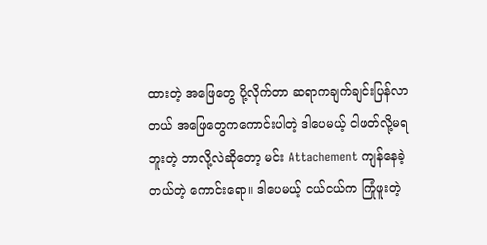ထားတဲ့ အဖြေတွေ ပို့လိုက်တာ ဆရာကချက်ချင်းပြန်လာတယ် အဖြေတွေကကောင်းပါတဲ့ ဒါပေမယ့် ငါဖတ်လို့မရဘူးတဲ့ ဘာလို့လဲဆိုတော့ မင်း Attachement ကျန်နေခဲ့တယ်တဲ့ ကောင်းရော။ ဒါပေမယ့် ငယ်ငယ်က ကြုံဖူးတဲ့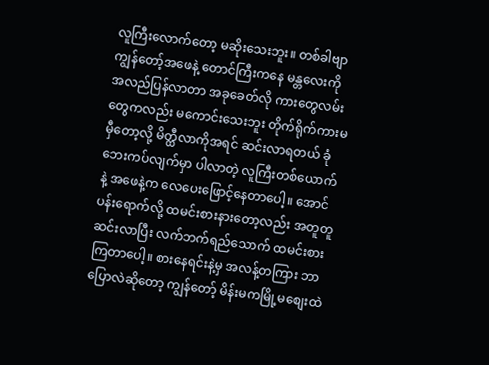လူကြီးလောက်တော့ မဆိုးသေးဘူး။ တစ်ခါဗျာ ကျွန်တော့်အဖေနဲ့ တောင်ကြီးကနေ မန္တလေးကို အလည်ပြန်လာတာ အခုခေတ်လို ကားတွေလမ်းတွေကလည်း မကောင်းသေးဘူး တိုက်ရိုက်ကားမမှီတော့လို့ မိတ္ထီလာကိုအရင် ဆင်းလာရတယ် ခုံဘေးကပ်လျက်မှာ ပါလာတဲ့ လူကြီးတစ်ယောက်နဲ့ အဖေနဲ့က လေပေးဖြောင့်နေတာပေါ့။ အောင်ပန်းရောက်လို့ ထမင်းစားနားတော့လည်း အတူတူဆင်းလာပြီး လက်ဘက်ရည်သောက် ထမင်းစားကြတာပေါ့။ စားနေရင်းနဲ့မှ အလန့်တကြား ဘာပြောလဲဆိုတော့ ကျွန်တော့် မိန်းမကမြို့မစျေးထဲ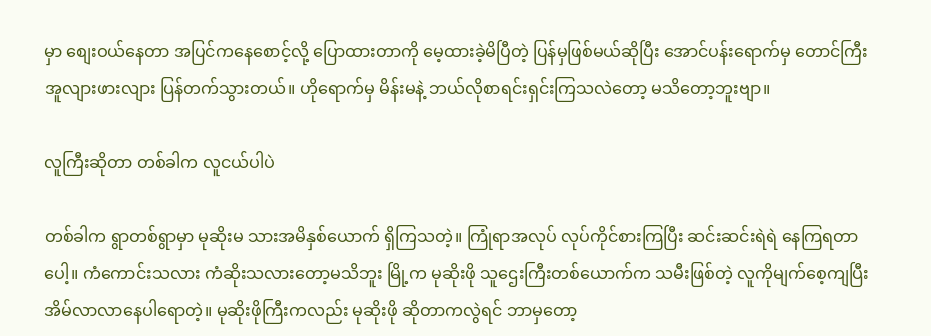မှာ စျေးဝယ်နေတာ အပြင်ကနေစောင့်လို့ ပြောထားတာကို မေ့ထားခဲ့မိပြီတဲ့ ပြန်မှဖြစ်မယ်ဆိုပြီး အောင်ပန်းရောက်မှ တောင်ကြီး အူလျားဖားလျား ပြန်တက်သွားတယ်။ ဟိုရောက်မှ မိန်းမနဲ့ ဘယ်လိုစာရင်းရှင်းကြသလဲတော့ မသိတော့ဘူးဗျာ။

လူကြီးဆိုတာ တစ်ခါက လူငယ်ပါပဲ

တစ်ခါက ရွာတစ်ရွာမှာ မုဆိုးမ သားအမိနှစ်ယောက် ရှိကြသတဲ့။ ကြုံရာအလုပ် လုပ်ကိုင်စားကြပြီး ဆင်းဆင်းရဲရဲ နေကြရတာပေါ့။ ကံကောင်းသလား ကံဆိုးသလားတော့မသိဘူး မြို့က မုဆိုးဖို သူဌေးကြီးတစ်ယောက်က သမီးဖြစ်တဲ့ လူကိုမျက်စေ့ကျပြီး အိမ်လာလာနေပါရောတဲ့။ မုဆိုးဖိုကြီးကလည်း မုဆိုးဖို ဆိုတာကလွဲရင် ဘာမှတော့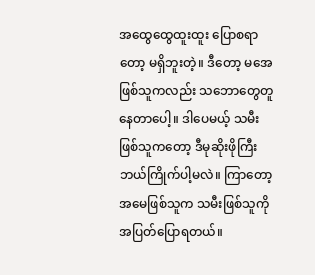အထွေထွေထူးထူး ပြောစရာတော့ မရှိဘူးတဲ့။ ဒီတော့ မအေဖြစ်သူကလည်း သဘောတွေတူနေတာပေါ့။ ဒါပေမယ့် သမီးဖြစ်သူကတော့ ဒီမုဆိုးဖိုကြီး ဘယ်ကြိုက်ပါ့မလဲ။ ကြာတော့ အမေဖြစ်သူက သမီးဖြစ်သူကို အပြတ်ပြောရတယ်။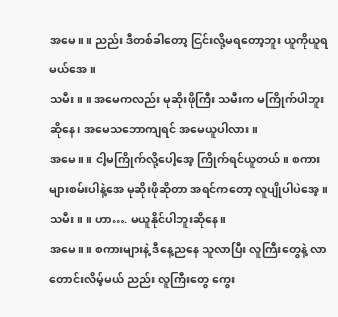အမေ။ ။ ညည်း ဒီတစ်ခါတော့ ငြင်းလို့မရတော့ဘူး ယူကိုယူရမယ်အေ။
သမီး။ ။ အမေကလည်း မုဆိုးဖိုကြီး သမီးက မကြိုက်ပါဘူးဆိုနေ၊ အမေသဘောကျရင် အမေယူပါလား။
အမေ။ ။ ငါ့မကြိုက်လို့ပေါ့အေ့ ကြိုက်ရင်ယူတယ်။ စကားများစမ်းပါနဲ့အေ မုဆိုးဖိုဆိုတာ အရင်ကတော့ လူပျိုပါပဲအေ့။
သမီး။ ။ ဟာ…. မယူနိုင်ပါဘူးဆိုနေ။
အမေ။ ။ စကားများနဲ့ ဒီနေ့ညနေ သူလာပြီး လူကြီးတွေနဲ့ လာတောင်းလိမ့်မယ် ညည်း လူကြီးတွေ ကွေး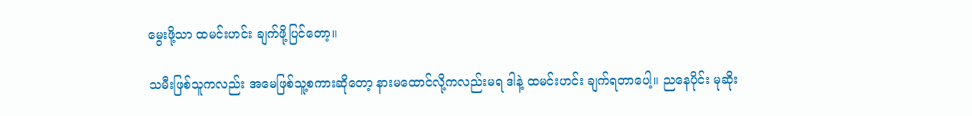မွေးဖို့သာ ထမင်းဟင်း ချက်ဖို့ပြင်တော့။

သမီးဖြစ်သူကလည်း အမေဖြစ်သူ့စကားဆိုတော့ နားမထောင်လို့ကလည်းမရ ဒါနဲ့ ထမင်းဟင်း ချက်ရတာပေါ့။ ညနေပိုင်း မုဆိုး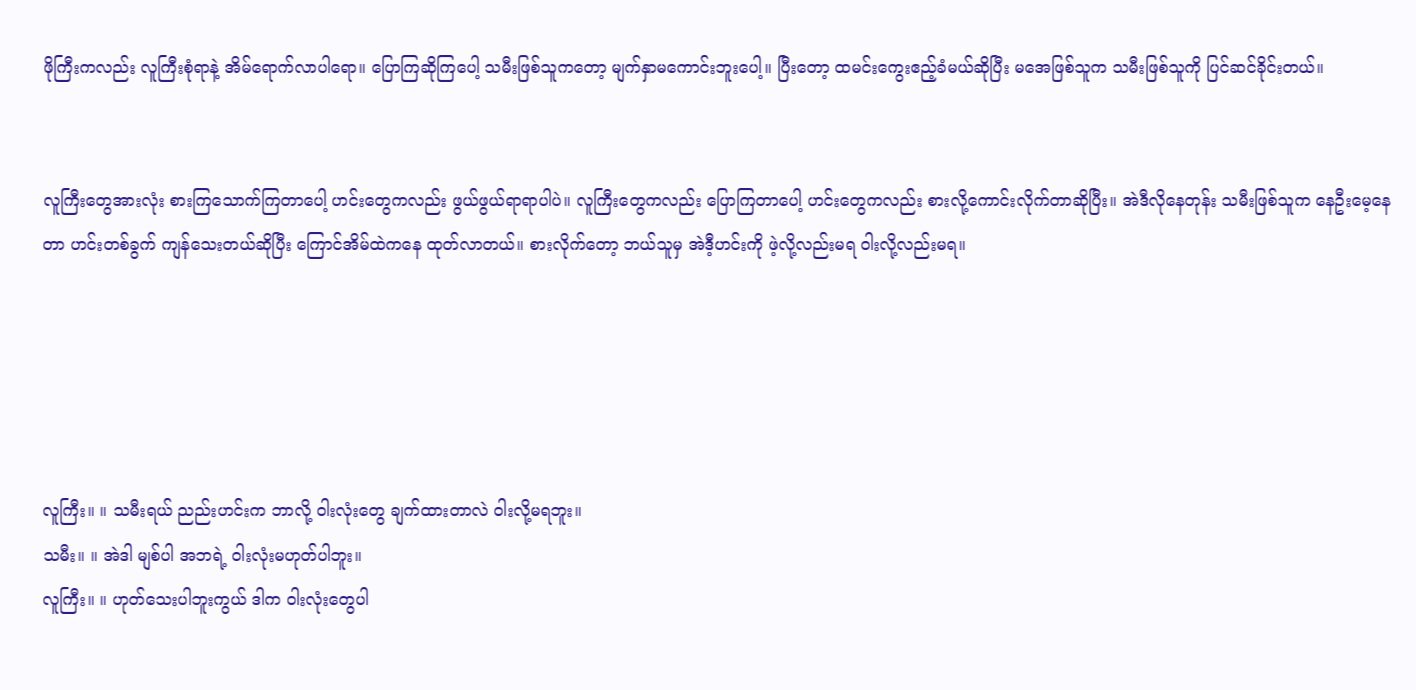ဖိုကြီးကလည်း လူကြီးစုံရာနဲ့ အိမ်ရောက်လာပါရော။ ပြောကြဆိုကြပေါ့ သမီးဖြစ်သူကတော့ မျက်နှာမကောင်းဘူးပေါ့။ ပြီးတော့ ထမင်းကွေးဧည့်ခံမယ်ဆိုပြီး မအေဖြစ်သူက သမီးဖြစ်သူကို ပြင်ဆင်ခိုင်းတယ်။


လူကြီးတွေအားလုံး စားကြသောက်ကြတာပေါ့ ဟင်းတွေကလည်း ဖွယ်ဖွယ်ရာရာပါပဲ။ လူကြီးတွေကလည်း ပြောကြတာပေါ့ ဟင်းတွေကလည်း စားလို့ကောင်းလိုက်တာဆိုပြီး။ အဲဒီလိုနေတုန်း သမီးဖြစ်သူက နေဦးမေ့နေတာ ဟင်းတစ်ခွက် ကျန်သေးတယ်ဆိုပြီး ကြောင်အိမ်ထဲကနေ ထုတ်လာတယ်။ စားလိုက်တော့ ဘယ်သူမှ အဲဒီ့ဟင်းကို ဖဲ့လို့လည်းမရ ဝါးလို့လည်းမရ။





လူကြီး။ ။ သမီးရယ် ညည်းဟင်းက ဘာလို့ ဝါးလုံးတွေ ချက်ထားတာလဲ ဝါးလို့မရဘူး။
သမီး။ ။ အဲဒါ မျစ်ပါ အဘရဲ့ ဝါးလုံးမဟုတ်ပါဘူး။
လူကြီး။ ။ ဟုတ်သေးပါဘူးကွယ် ဒါက ဝါးလုံးတွေပါ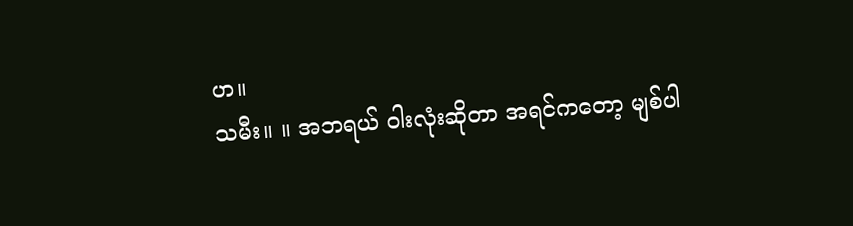ဟ။
သမီး။ ။ အဘရယ် ဝါးလုံးဆိုတာ အရင်ကတော့ မျစ်ပါ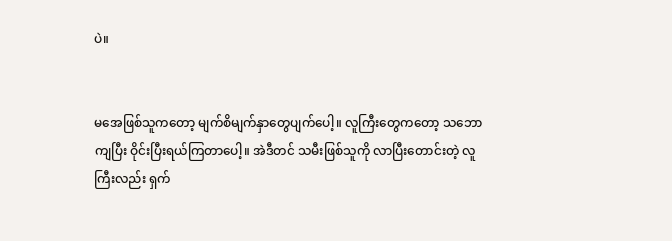ပဲ။


မအေဖြစ်သူကတော့ မျက်စိမျက်နှာတွေပျက်ပေါ့။ လူကြီးတွေကတော့ သဘောကျပြီး ဝိုင်းပြီးရယ်ကြတာပေါ့။ အဲဒီတင် သမီးဖြစ်သူကို လာပြီးတောင်းတဲ့ လူကြီးလည်း ရှက်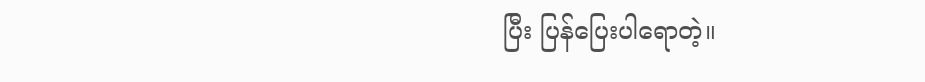ပြီး ပြန်ပြေးပါရောတဲ့။